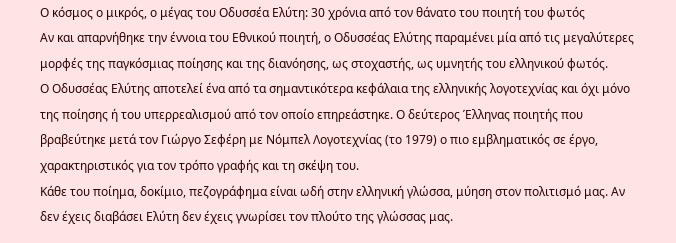Ο κόσμος ο μικρός, ο μέγας του Οδυσσέα Ελύτη: 30 χρόνια από τον θάνατο του ποιητή του φωτός
Αν και απαρνήθηκε την έννοια του Εθνικού ποιητή, ο Οδυσσέας Ελύτης παραμένει μία από τις μεγαλύτερες μορφές της παγκόσμιας ποίησης και της διανόησης, ως στοχαστής, ως υμνητής του ελληνικού φωτός.
Ο Οδυσσέας Ελύτης αποτελεί ένα από τα σημαντικότερα κεφάλαια της ελληνικής λογοτεχνίας και όχι μόνο της ποίησης ή του υπερρεαλισμού από τον οποίο επηρεάστηκε. Ο δεύτερος Έλληνας ποιητής που βραβεύτηκε μετά τον Γιώργο Σεφέρη με Νόμπελ Λογοτεχνίας (το 1979) ο πιο εμβληματικός σε έργο, χαρακτηριστικός για τον τρόπο γραφής και τη σκέψη του.
Κάθε του ποίημα, δοκίμιο, πεζογράφημα είναι ωδή στην ελληνική γλώσσα, μύηση στον πολιτισμό μας. Αν δεν έχεις διαβάσει Ελύτη δεν έχεις γνωρίσει τον πλούτο της γλώσσας μας.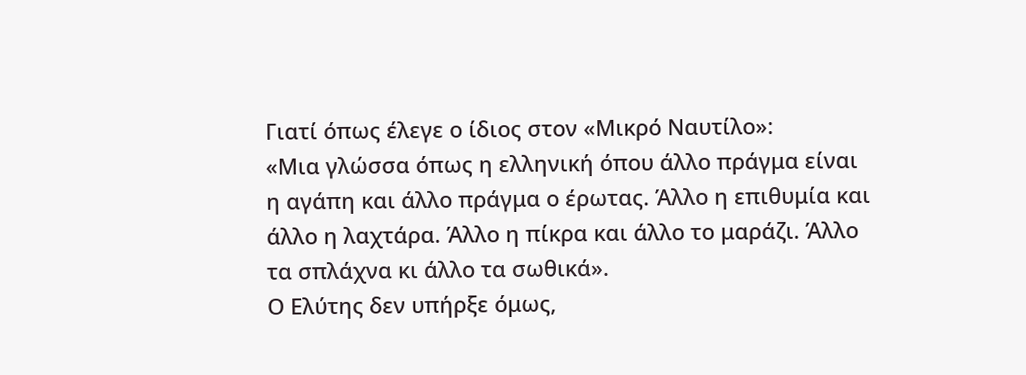Γιατί όπως έλεγε ο ίδιος στον «Μικρό Ναυτίλο»:
«Μια γλώσσα όπως η ελληνική όπου άλλο πράγμα είναι η αγάπη και άλλο πράγμα ο έρωτας. Άλλο η επιθυμία και άλλο η λαχτάρα. Άλλο η πίκρα και άλλο το μαράζι. Άλλο τα σπλάχνα κι άλλο τα σωθικά».
Ο Ελύτης δεν υπήρξε όμως,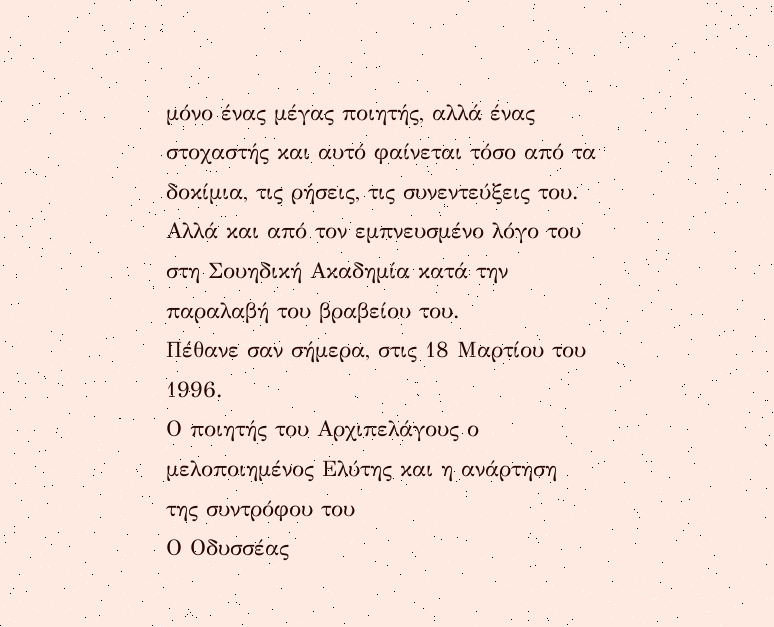μόνο ένας μέγας ποιητής, αλλά ένας στοχαστής και αυτό φαίνεται τόσο από τα δοκίμια, τις ρήσεις, τις συνεντεύξεις του. Αλλά και από τον εμπνευσμένο λόγο του στη Σουηδική Ακαδημία κατά την παραλαβή του βραβείου του.
Πέθανε σαν σήμερα, στις 18 Μαρτίου του 1996.
Ο ποιητής του Αρχιπελάγους ο μελοποιημένος Ελύτης και η ανάρτηση της συντρόφου του
Ο Οδυσσέας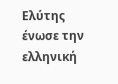Ελύτης ένωσε την ελληνική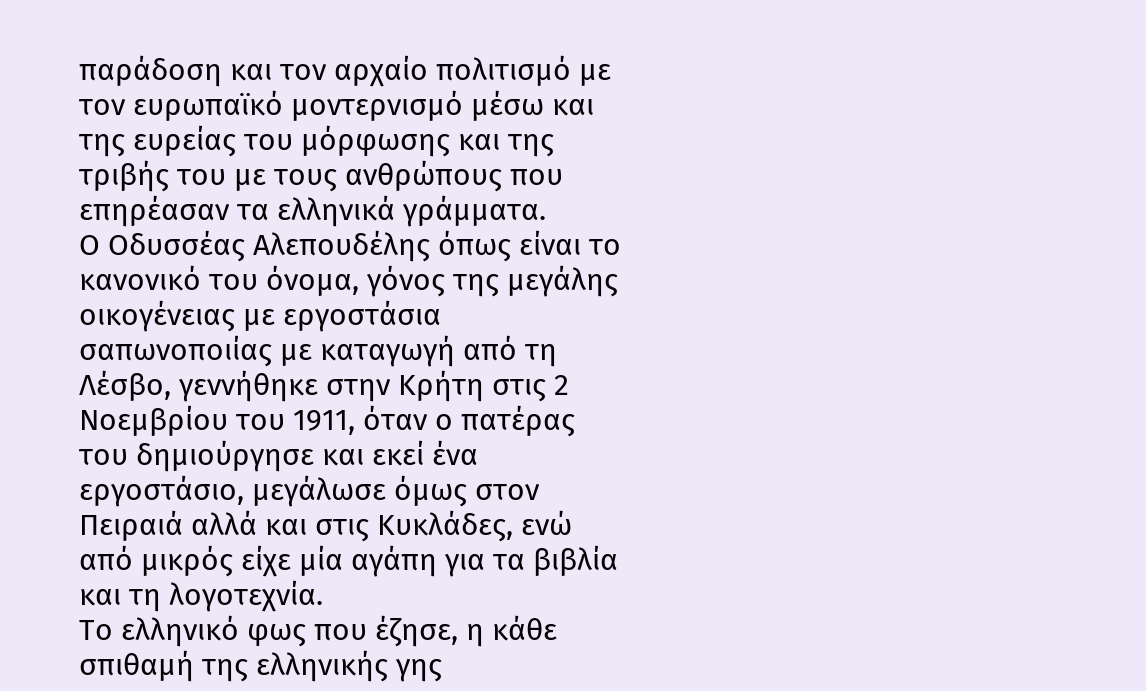παράδοση και τον αρχαίο πολιτισμό με τον ευρωπαϊκό μοντερνισμό μέσω και της ευρείας του μόρφωσης και της τριβής του με τους ανθρώπους που επηρέασαν τα ελληνικά γράμματα.
Ο Οδυσσέας Αλεπουδέλης όπως είναι το κανονικό του όνομα, γόνος της μεγάλης οικογένειας με εργοστάσια σαπωνοποιίας με καταγωγή από τη Λέσβο, γεννήθηκε στην Κρήτη στις 2 Νοεμβρίου του 1911, όταν ο πατέρας του δημιούργησε και εκεί ένα εργοστάσιο, μεγάλωσε όμως στον Πειραιά αλλά και στις Κυκλάδες, ενώ από μικρός είχε μία αγάπη για τα βιβλία και τη λογοτεχνία.
Το ελληνικό φως που έζησε, η κάθε σπιθαμή της ελληνικής γης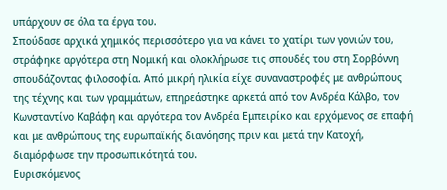υπάρχουν σε όλα τα έργα του.
Σπούδασε αρχικά χημικός περισσότερο για να κάνει το χατίρι των γονιών του, στράφηκε αργότερα στη Νομική και ολοκλήρωσε τις σπουδές του στη Σορβόννη σπουδάζοντας φιλοσοφία. Από μικρή ηλικία είχε συναναστροφές με ανθρώπους της τέχνης και των γραμμάτων, επηρεάστηκε αρκετά από τον Ανδρέα Κάλβο, τον Κωνσταντίνο Καβάφη και αργότερα τον Ανδρέα Εμπειρίκο και ερχόμενος σε επαφή και με ανθρώπους της ευρωπαϊκής διανόησης πριν και μετά την Κατοχή, διαμόρφωσε την προσωπικότητά του.
Ευρισκόμενος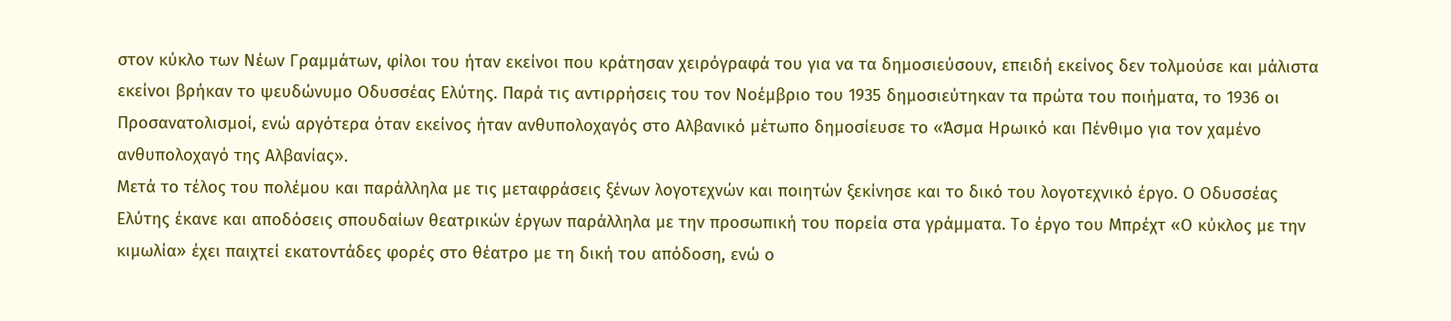στον κύκλο των Νέων Γραμμάτων, φίλοι του ήταν εκείνοι που κράτησαν χειρόγραφά του για να τα δημοσιεύσουν, επειδή εκείνος δεν τολμούσε και μάλιστα εκείνοι βρήκαν το ψευδώνυμο Οδυσσέας Ελύτης. Παρά τις αντιρρήσεις του τον Νοέμβριο του 1935 δημοσιεύτηκαν τα πρώτα του ποιήματα, το 1936 οι Προσανατολισμοί, ενώ αργότερα όταν εκείνος ήταν ανθυπολοχαγός στο Αλβανικό μέτωπο δημοσίευσε το «Άσμα Ηρωικό και Πένθιμο για τον χαμένο ανθυπολοχαγό της Αλβανίας».
Μετά το τέλος του πολέμου και παράλληλα με τις μεταφράσεις ξένων λογοτεχνών και ποιητών ξεκίνησε και το δικό του λογοτεχνικό έργο. Ο Οδυσσέας Ελύτης έκανε και αποδόσεις σπουδαίων θεατρικών έργων παράλληλα με την προσωπική του πορεία στα γράμματα. Το έργο του Μπρέχτ «Ο κύκλος με την κιμωλία» έχει παιχτεί εκατοντάδες φορές στο θέατρο με τη δική του απόδοση, ενώ ο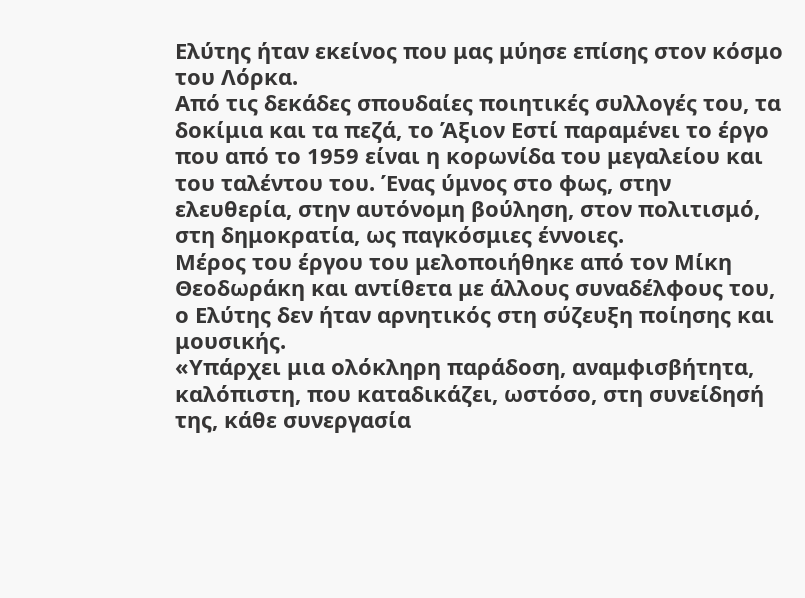Ελύτης ήταν εκείνος που μας μύησε επίσης στον κόσμο του Λόρκα.
Από τις δεκάδες σπουδαίες ποιητικές συλλογές του, τα δοκίμια και τα πεζά, το Άξιον Εστί παραμένει το έργο που από το 1959 είναι η κορωνίδα του μεγαλείου και του ταλέντου του. Ένας ύμνος στο φως, στην ελευθερία, στην αυτόνομη βούληση, στον πολιτισμό, στη δημοκρατία, ως παγκόσμιες έννοιες.
Μέρος του έργου του μελοποιήθηκε από τον Μίκη Θεοδωράκη και αντίθετα με άλλους συναδέλφους του, ο Ελύτης δεν ήταν αρνητικός στη σύζευξη ποίησης και μουσικής.
«Υπάρχει μια ολόκληρη παράδοση, αναμφισβήτητα, καλόπιστη, που καταδικάζει, ωστόσο, στη συνείδησή της, κάθε συνεργασία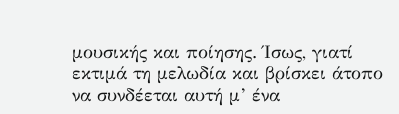μουσικής και ποίησης. Ίσως, γιατί εκτιμά τη μελωδία και βρίσκει άτοπο να συνδέεται αυτή μ’ ένα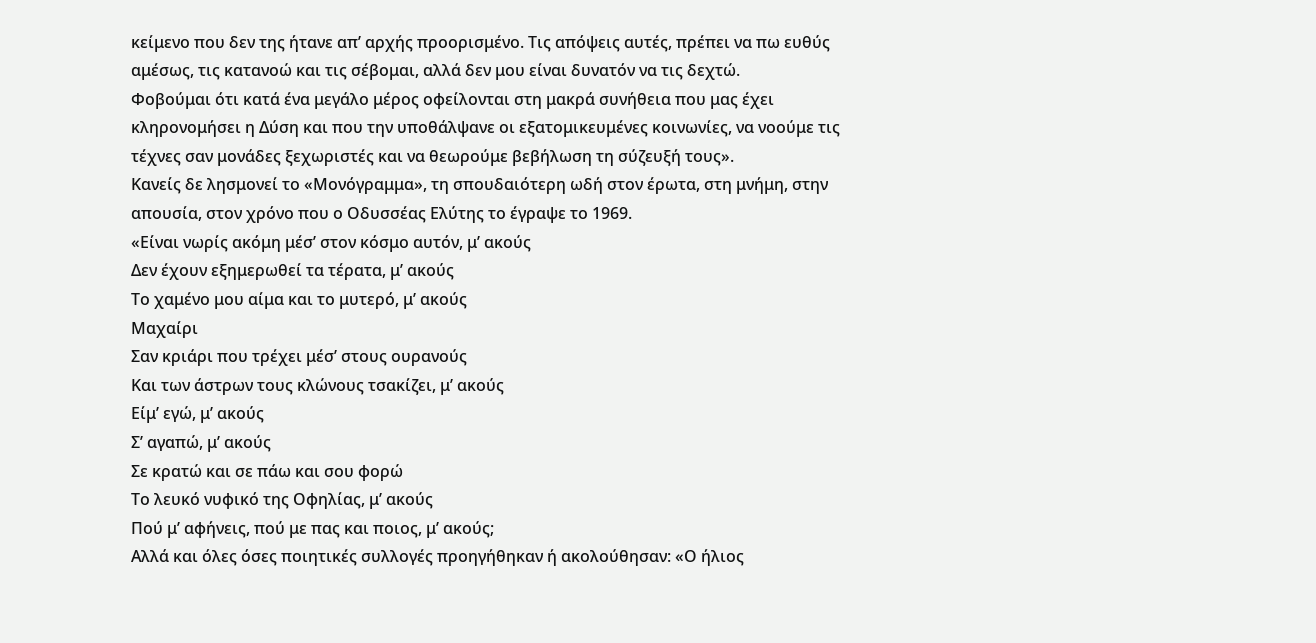κείμενο που δεν της ήτανε απ’ αρχής προορισμένο. Τις απόψεις αυτές, πρέπει να πω ευθύς αμέσως, τις κατανοώ και τις σέβομαι, αλλά δεν μου είναι δυνατόν να τις δεχτώ.
Φοβούμαι ότι κατά ένα μεγάλο μέρος οφείλονται στη μακρά συνήθεια που μας έχει κληρονομήσει η Δύση και που την υποθάλψανε οι εξατομικευμένες κοινωνίες, να νοούμε τις τέχνες σαν μονάδες ξεχωριστές και να θεωρούμε βεβήλωση τη σύζευξή τους».
Κανείς δε λησμονεί το «Μονόγραμμα», τη σπουδαιότερη ωδή στον έρωτα, στη μνήμη, στην απουσία, στον χρόνο που ο Οδυσσέας Ελύτης το έγραψε το 1969.
«Είναι νωρίς ακόμη μέσ’ στον κόσμο αυτόν, μ’ ακούς
Δεν έχουν εξημερωθεί τα τέρατα, μ’ ακούς
Το χαμένο μου αίμα και το μυτερό, μ’ ακούς
Μαχαίρι
Σαν κριάρι που τρέχει μέσ’ στους ουρανούς
Και των άστρων τους κλώνους τσακίζει, μ’ ακούς
Είμ’ εγώ, μ’ ακούς
Σ’ αγαπώ, μ’ ακούς
Σε κρατώ και σε πάω και σου φορώ
Το λευκό νυφικό της Οφηλίας, μ’ ακούς
Πού μ’ αφήνεις, πού με πας και ποιος, μ’ ακούς;
Αλλά και όλες όσες ποιητικές συλλογές προηγήθηκαν ή ακολούθησαν: «Ο ήλιος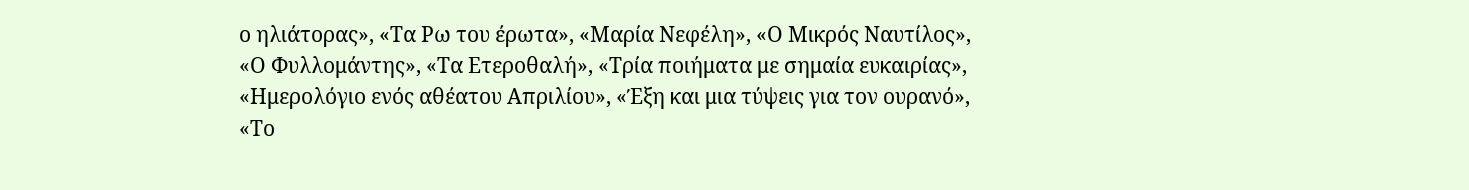ο ηλιάτορας», «Τα Ρω του έρωτα», «Μαρία Νεφέλη», «Ο Μικρός Ναυτίλος», «Ο Φυλλομάντης», «Τα Ετεροθαλή», «Τρία ποιήματα με σημαία ευκαιρίας», «Ημερολόγιο ενός αθέατου Απριλίου», «Έξη και μια τύψεις για τον ουρανό», «Το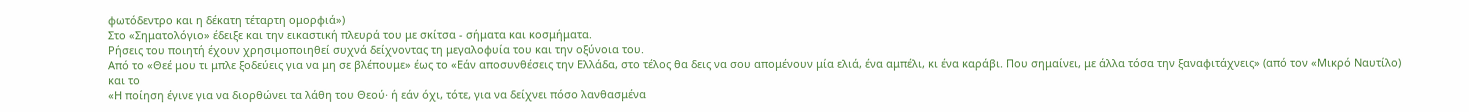φωτόδεντρο και η δέκατη τέταρτη ομορφιά»)
Στο «Σηματολόγιο» έδειξε και την εικαστική πλευρά του με σκίτσα - σήματα και κοσμήματα.
Ρήσεις του ποιητή έχουν χρησιμοποιηθεί συχνά δείχνοντας τη μεγαλοφυία του και την οξύνοια του.
Από το «Θεέ μου τι μπλε ξοδεύεις για να μη σε βλέπουμε» έως το «Εάν αποσυνθέσεις την Ελλάδα, στο τέλος θα δεις να σου απομένουν μία ελιά, ένα αμπέλι, κι ένα καράβι. Που σημαίνει, με άλλα τόσα την ξαναφιτάχνεις» (από τον «Μικρό Ναυτίλο) και το
«Η ποίηση έγινε για να διορθώνει τα λάθη του Θεού· ή εάν όχι, τότε, για να δείχνει πόσο λανθασμένα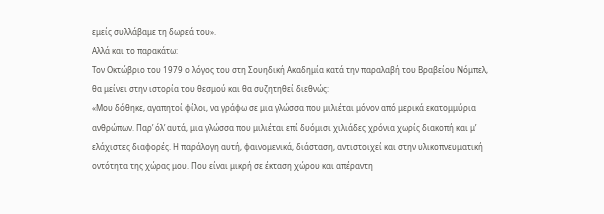εμείς συλλάβαμε τη δωρεά του».
Aλλά και το παρακάτω:
Τον Οκτώβριο του 1979 ο λόγος του στη Σουηδική Ακαδημία κατά την παραλαβή του Βραβείου Νόμπελ, θα μείνει στην ιστορία του θεσμού και θα συζητηθεί διεθνώς:
«Μου δόθηκε, αγαπητοί φίλοι, να γράφω σε μια γλώσσα που μιλιέται μόνον από μερικά εκατομμύρια ανθρώπων. Παρ’ όλ’ αυτά, μια γλώσσα που μιλιέται επί δυόμισι χιλιάδες χρόνια χωρίς διακοπή και μ’ ελάχιστες διαφορές. Η παράλογη αυτή, φαινομενικά, διάσταση, αντιστοιχεί και στην υλικοπνευματική οντότητα της χώρας μου. Που είναι μικρή σε έκταση χώρου και απέραντη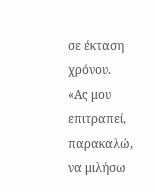σε έκταση χρόνου.
«Ας μου επιτραπεί, παρακαλώ, να μιλήσω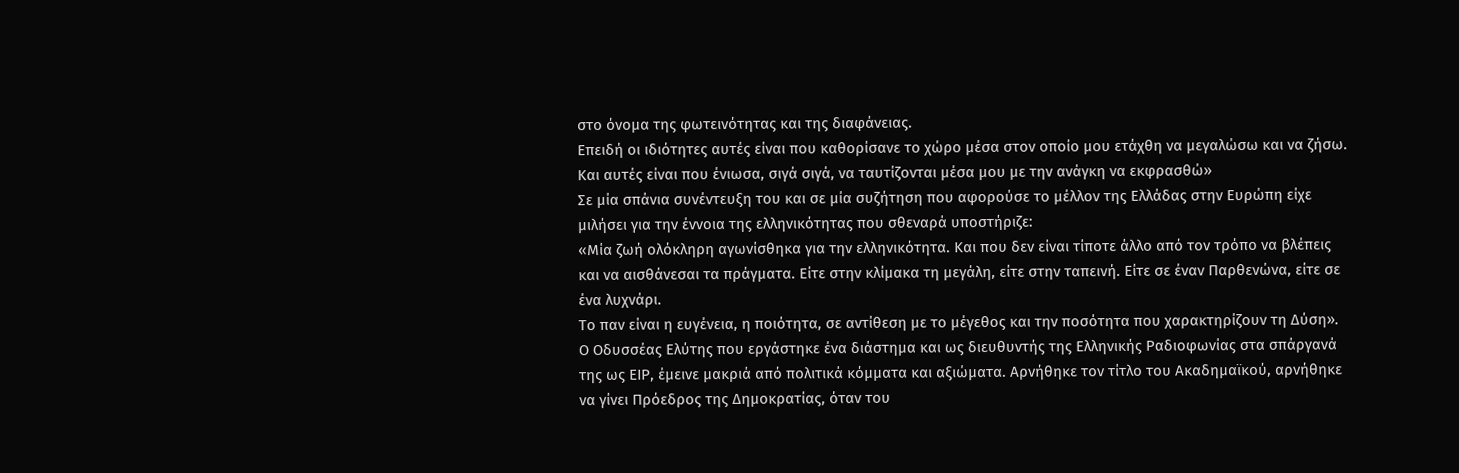στο όνομα της φωτεινότητας και της διαφάνειας.
Επειδή οι ιδιότητες αυτές είναι που καθορίσανε το χώρο μέσα στον οποίο μου ετάχθη να μεγαλώσω και να ζήσω. Και αυτές είναι που ένιωσα, σιγά σιγά, να ταυτίζονται μέσα μου με την ανάγκη να εκφρασθώ»
Σε μία σπάνια συνέντευξη του και σε μία συζήτηση που αφορούσε το μέλλον της Ελλάδας στην Ευρώπη είχε μιλήσει για την έννοια της ελληνικότητας που σθεναρά υποστήριζε:
«Μία ζωή ολόκληρη αγωνίσθηκα για την ελληνικότητα. Και που δεν είναι τίποτε άλλο από τον τρόπο να βλέπεις και να αισθάνεσαι τα πράγματα. Είτε στην κλίμακα τη μεγάλη, είτε στην ταπεινή. Είτε σε έναν Παρθενώνα, είτε σε ένα λυχνάρι.
Το παν είναι η ευγένεια, η ποιότητα, σε αντίθεση με το μέγεθος και την ποσότητα που χαρακτηρίζουν τη Δύση».
Ο Οδυσσέας Ελύτης που εργάστηκε ένα διάστημα και ως διευθυντής της Ελληνικής Ραδιοφωνίας στα σπάργανά της ως ΕΙΡ, έμεινε μακριά από πολιτικά κόμματα και αξιώματα. Αρνήθηκε τον τίτλο του Ακαδημαϊκού, αρνήθηκε να γίνει Πρόεδρος της Δημοκρατίας, όταν του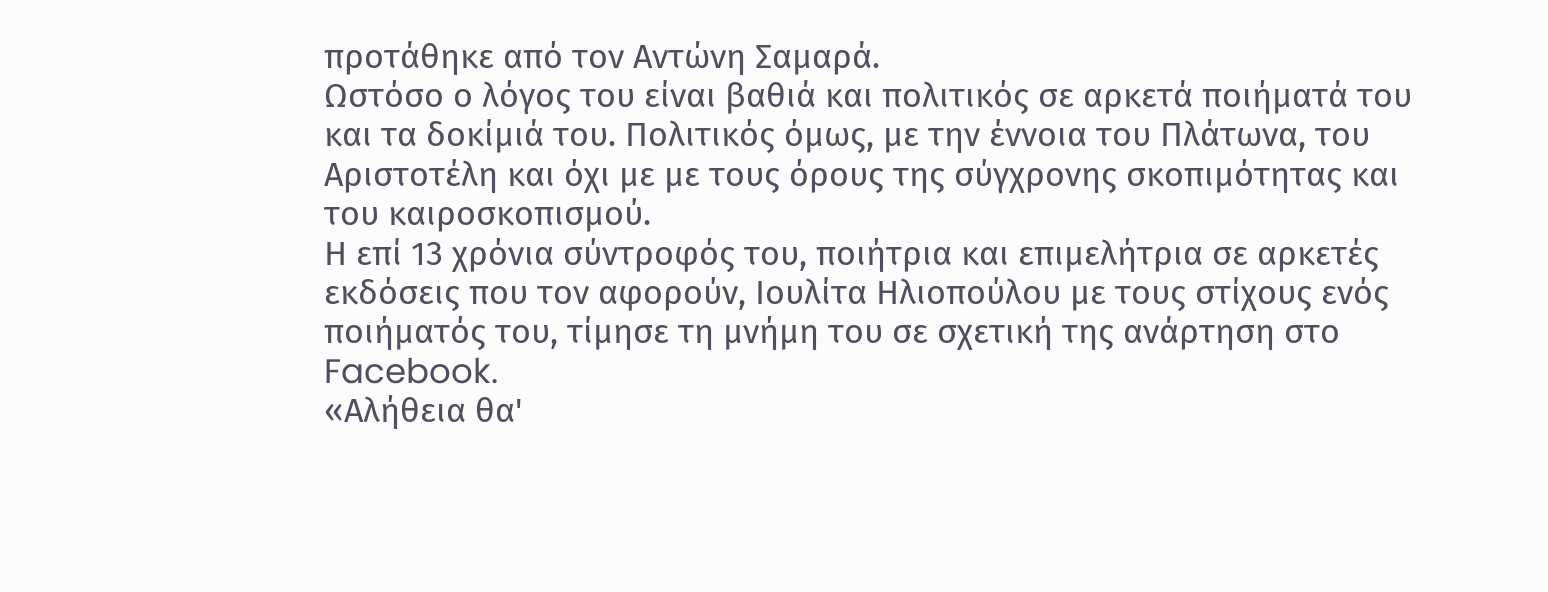προτάθηκε από τον Αντώνη Σαμαρά.
Ωστόσο ο λόγος του είναι βαθιά και πολιτικός σε αρκετά ποιήματά του και τα δοκίμιά του. Πολιτικός όμως, με την έννοια του Πλάτωνα, του Αριστοτέλη και όχι με με τους όρους της σύγχρονης σκοπιμότητας και του καιροσκοπισμού.
Η επί 13 χρόνια σύντροφός του, ποιήτρια και επιμελήτρια σε αρκετές εκδόσεις που τον αφορούν, Ιουλίτα Ηλιοπούλου με τους στίχους ενός ποιήματός του, τίμησε τη μνήμη του σε σχετική της ανάρτηση στο Facebook.
«Αλήθεια θα'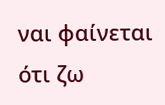ναι φαίνεται ότι ζω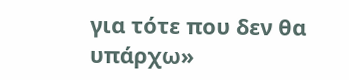για τότε που δεν θα υπάρχω»